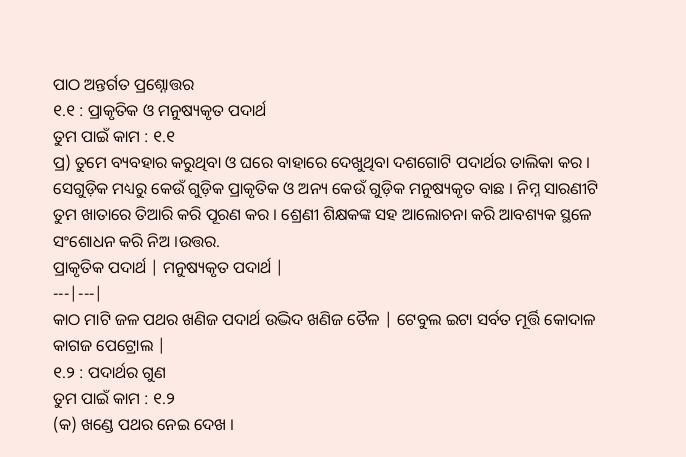ପାଠ ଅନ୍ତର୍ଗତ ପ୍ରଶ୍ନୋତ୍ତର
୧.୧ : ପ୍ରାକୃତିକ ଓ ମନୁଷ୍ୟକୃତ ପଦାର୍ଥ
ତୁମ ପାଇଁ କାମ : ୧.୧
ପ୍ର) ତୁମେ ବ୍ୟବହାର କରୁଥିବା ଓ ଘରେ ବାହାରେ ଦେଖୁଥିବା ଦଶଗୋଟି ପଦାର୍ଥର ତାଲିକା କର । ସେଗୁଡ଼ିକ ମଧ୍ୟରୁ କେଉଁ ଗୁଡ଼ିକ ପ୍ରାକୃତିକ ଓ ଅନ୍ୟ କେଉଁ ଗୁଡ଼ିକ ମନୁଷ୍ୟକୃତ ବାଛ । ନିମ୍ନ ସାରଣୀଟି ତୁମ ଖାତାରେ ତିଆରି କରି ପୂରଣ କର । ଶ୍ରେଣୀ ଶିକ୍ଷକଙ୍କ ସହ ଆଲୋଚନା କରି ଆବଶ୍ୟକ ସ୍ଥଳେ ସଂଶୋଧନ କରି ନିଅ ।ଉତ୍ତର.
ପ୍ରାକୃତିକ ପଦାର୍ଥ | ମନୁଷ୍ୟକୃତ ପଦାର୍ଥ |
---|---|
କାଠ ମାଟି ଜଳ ପଥର ଖଣିଜ ପଦାର୍ଥ ଉଦ୍ଭିଦ ଖଣିଜ ତୈଳ | ଟେବୁଲ ଇଟା ସର୍ବତ ମୂର୍ତ୍ତି କୋଦାଳ କାଗଜ ପେଟ୍ରୋଲ |
୧.୨ : ପଦାର୍ଥର ଗୁଣ
ତୁମ ପାଇଁ କାମ : ୧.୨
(କ) ଖଣ୍ଡେ ପଥର ନେଇ ଦେଖ ।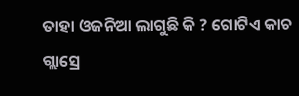ତାହା ଓଜନିଆ ଲାଗୁଛି କି ? ଗୋଟିଏ କାଚ ଗ୍ଲାସ୍ରେ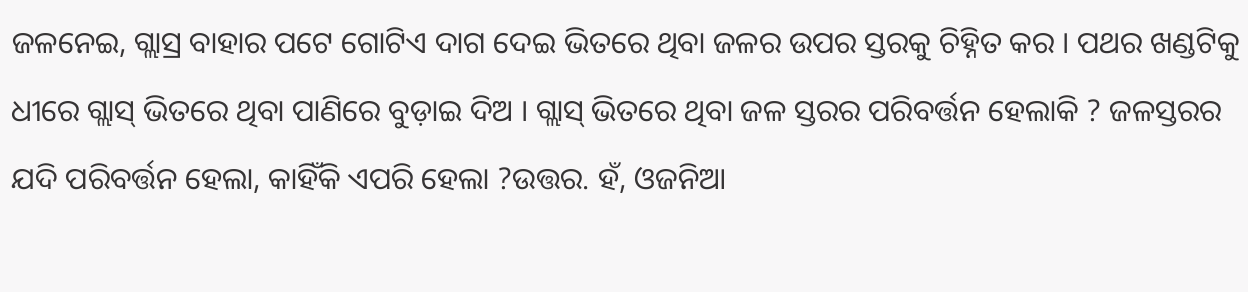ଜଳନେଇ, ଗ୍ଲାସ୍ର ବାହାର ପଟେ ଗୋଟିଏ ଦାଗ ଦେଇ ଭିତରେ ଥିବା ଜଳର ଉପର ସ୍ତରକୁ ଚିହ୍ନିତ କର । ପଥର ଖଣ୍ଡଟିକୁ ଧୀରେ ଗ୍ଲାସ୍ ଭିତରେ ଥିବା ପାଣିରେ ବୁଡ଼ାଇ ଦିଅ । ଗ୍ଲାସ୍ ଭିତରେ ଥିବା ଜଳ ସ୍ତରର ପରିବର୍ତ୍ତନ ହେଲାକି ? ଜଳସ୍ତରର ଯଦି ପରିବର୍ତ୍ତନ ହେଲା, କାହିଁକି ଏପରି ହେଲା ?ଉତ୍ତର. ହଁ, ଓଜନିଆ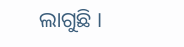ଲାଗୁଛି ।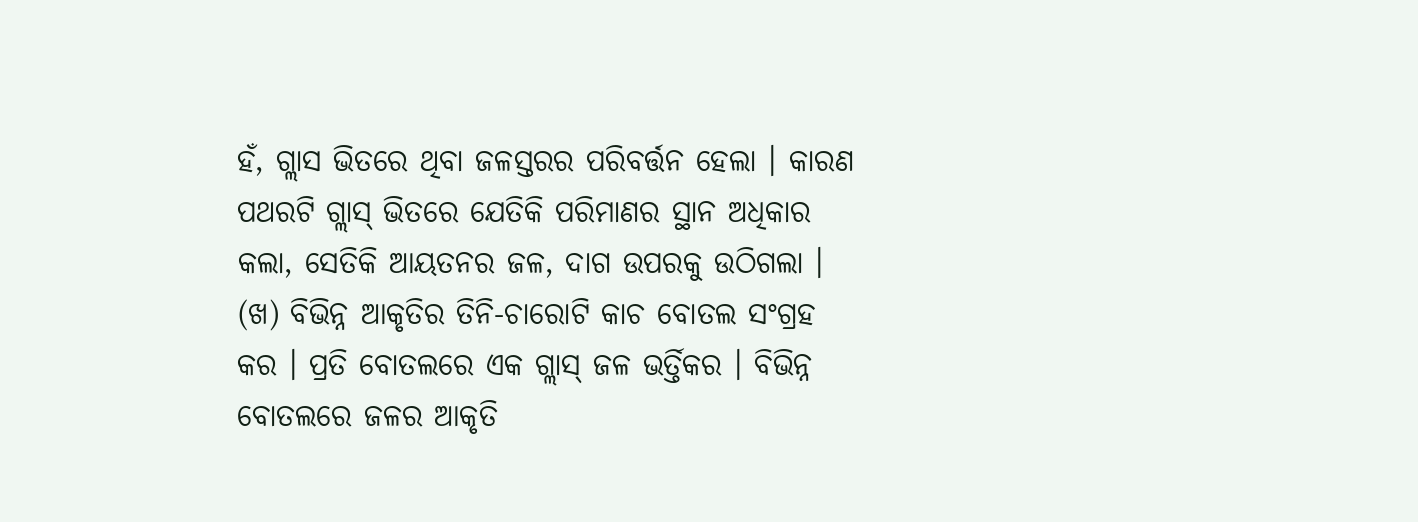ହଁ, ଗ୍ଲାସ ଭିତରେ ଥିବା ଜଳସ୍ତରର ପରିବର୍ତ୍ତନ ହେଲା । କାରଣ ପଥରଟି ଗ୍ଲାସ୍ ଭିତରେ ଯେତିକି ପରିମାଣର ସ୍ଥାନ ଅଧିକାର କଲା, ସେତିକି ଆୟତନର ଜଳ, ଦାଗ ଉପରକୁ ଉଠିଗଲା ।
(ଖ) ବିଭିନ୍ନ ଆକୃତିର ତିନି-ଚାରୋଟି କାଚ ବୋତଲ ସଂଗ୍ରହ କର । ପ୍ରତି ବୋତଲରେ ଏକ ଗ୍ଲାସ୍ ଜଳ ଭର୍ତ୍ତିକର । ବିଭିନ୍ନ ବୋତଲରେ ଜଳର ଆକୃତି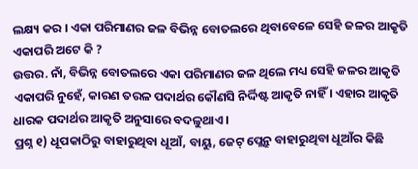ଲକ୍ଷ୍ୟ କର । ଏକା ପରିମାଣର ଜଳ ବିଭିନ୍ନ ବୋତଲରେ ଥିବାବେଳେ ସେହି ଜଳର ଆକୃତି ଏକାପରି ଅଟେ କି ?
ଉତ୍ତର. ନାଁ, ବିଭିନ୍ନ ବୋତଲରେ ଏକା ପରିମାଣର ଜଳ ଥିଲେ ମଧ୍ୟ ସେହି ଜଳର ଆକୃତି ଏକାପରି ନୁହେଁ, କାରଣ ତରଳ ପଦାର୍ଥର କୌଣସି ନିର୍ଦ୍ଦିଷ୍ଟ ଆକୃତି ନାହିଁ । ଏହାର ଆକୃତି ଧାରକ ପଦାର୍ଥର ଆକୃତି ଅନୁସାରେ ବଦଳୁଥାଏ ।
ପ୍ରଶ୍ନ ୧) ଧୂପକାଠିରୁ ବାହାରୁଥିବା ଧୂଆଁ, ବାୟୁ, ଜେଟ୍ ପ୍ଲେନ୍ରୁ ବାହାରୁଥିବା ଧୂଆଁର କିଛି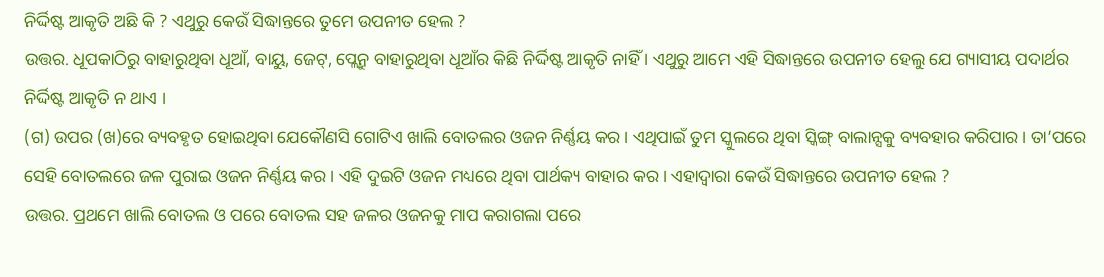ନିର୍ଦ୍ଦିଷ୍ଟ ଆକୃତି ଅଛି କି ? ଏଥୁରୁ କେଉଁ ସିଦ୍ଧାନ୍ତରେ ତୁମେ ଉପନୀତ ହେଲ ?
ଉତ୍ତର. ଧୂପକାଠିରୁ ବାହାରୁଥିବା ଧୂଆଁ, ବାୟୁ, ଜେଟ୍, ପ୍ଲେନ୍ରୁ ବାହାରୁଥିବା ଧୂଆଁର କିଛି ନିର୍ଦ୍ଦିଷ୍ଟ ଆକୃତି ନାହିଁ । ଏଥୁରୁ ଆମେ ଏହି ସିଦ୍ଧାନ୍ତରେ ଉପନୀତ ହେଲୁ ଯେ ଗ୍ୟାସୀୟ ପଦାର୍ଥର ନିର୍ଦ୍ଦିଷ୍ଟ ଆକୃତି ନ ଥାଏ ।
(ଗ) ଉପର (ଖ)ରେ ବ୍ୟବହୃତ ହୋଇଥିବା ଯେକୌଣସି ଗୋଟିଏ ଖାଲି ବୋତଲର ଓଜନ ନିର୍ଣ୍ଣୟ କର । ଏଥିପାଇଁ ତୁମ ସ୍କୁଲରେ ଥିବା ସ୍କିଙ୍ଗ୍ ବାଲାନ୍ସକୁ ବ୍ୟବହାର କରିପାର । ତା’ପରେ ସେହି ବୋତଲରେ ଜଳ ପୁରାଇ ଓଜନ ନିର୍ଣ୍ଣୟ କର । ଏହି ଦୁଇଟି ଓଜନ ମଧ୍ୟରେ ଥିବା ପାର୍ଥକ୍ୟ ବାହାର କର । ଏହାଦ୍ଵାରା କେଉଁ ସିଦ୍ଧାନ୍ତରେ ଉପନୀତ ହେଲ ?
ଉତ୍ତର. ପ୍ରଥମେ ଖାଲି ବୋତଲ ଓ ପରେ ବୋତଲ ସହ ଜଳର ଓଜନକୁ ମାପ କରାଗଲା ପରେ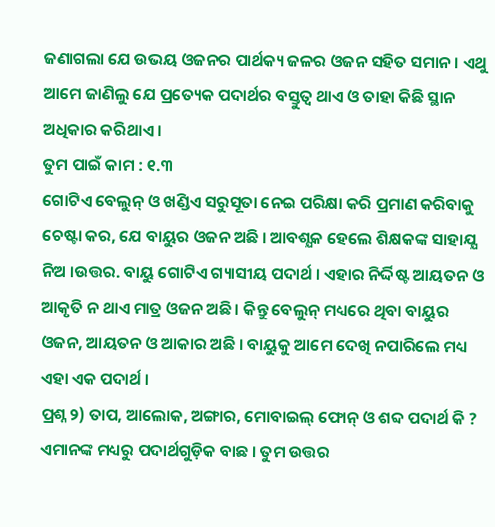ଜଣାଗଲା ଯେ ଉଭୟ ଓଜନର ପାର୍ଥକ୍ୟ ଜଳର ଓଜନ ସହିତ ସମାନ । ଏଥୁ ଆମେ ଜାଣିଲୁ ଯେ ପ୍ରତ୍ୟେକ ପଦାର୍ଥର ବସ୍ତୁତ୍ଵ ଥାଏ ଓ ତାହା କିଛି ସ୍ଥାନ ଅଧିକାର କରିଥାଏ ।
ତୁମ ପାଇଁ କାମ : ୧.୩
ଗୋଟିଏ ବେଲୁନ୍ ଓ ଖଣ୍ଡିଏ ସରୁସୂତା ନେଇ ପରିକ୍ଷା କରି ପ୍ରମାଣ କରିବାକୁ ଚେଷ୍ଟା କର, ଯେ ବାୟୁର ଓଜନ ଅଛି । ଆବଶ୍ଯକ ହେଲେ ଶିକ୍ଷକଙ୍କ ସାହାଯ୍ଯ ନିଅ ।ଉତ୍ତର. ବାୟୁ ଗୋଟିଏ ଗ୍ୟାସୀୟ ପଦାର୍ଥ । ଏହାର ନିର୍ଦ୍ଦିଷ୍ଟ ଆୟତନ ଓ ଆକୃତି ନ ଥାଏ ମାତ୍ର ଓଜନ ଅଛି । କିନ୍ତୁ ବେଲୁନ୍ ମଧ୍ୟରେ ଥିବା ବାୟୁର ଓଜନ, ଆୟତନ ଓ ଆକାର ଅଛି । ବାୟୁକୁ ଆମେ ଦେଖି ନପାରିଲେ ମଧ୍ୟ ଏହା ଏକ ପଦାର୍ଥ ।
ପ୍ରଶ୍ନ ୨) ତାପ, ଆଲୋକ, ଅଙ୍ଗାର, ମୋବାଇଲ୍ ଫୋନ୍ ଓ ଶବ୍ଦ ପଦାର୍ଥ କି ? ଏମାନଙ୍କ ମଧ୍ୟରୁ ପଦାର୍ଥଗୁଡ଼ିକ ବାଛ । ତୁମ ଉତ୍ତର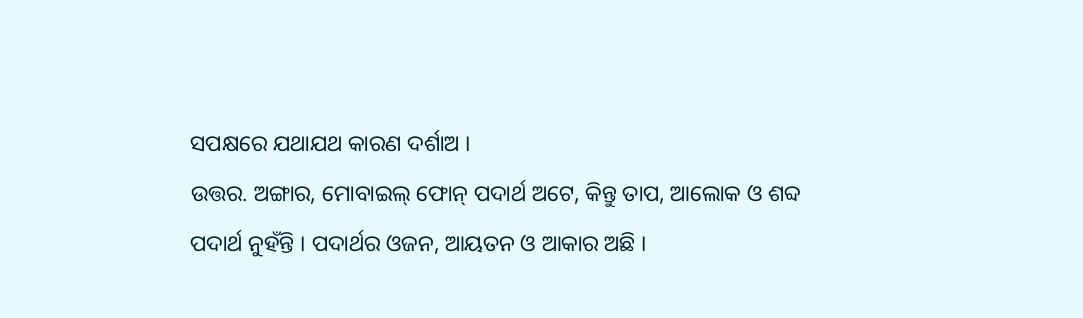ସପକ୍ଷରେ ଯଥାଯଥ କାରଣ ଦର୍ଶାଅ ।
ଉତ୍ତର. ଅଙ୍ଗାର, ମୋବାଇଲ୍ ଫୋନ୍ ପଦାର୍ଥ ଅଟେ, କିନ୍ତୁ ତାପ, ଆଲୋକ ଓ ଶବ୍ଦ ପଦାର୍ଥ ନୁହଁନ୍ତି । ପଦାର୍ଥର ଓଜନ, ଆୟତନ ଓ ଆକାର ଅଛି ।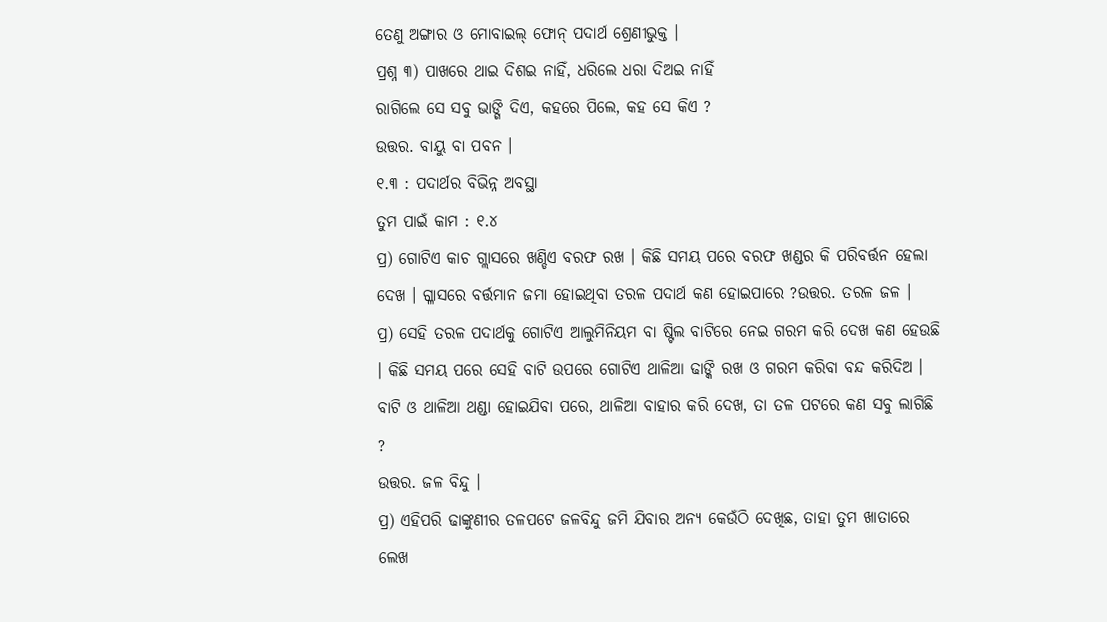ତେଣୁ ଅଙ୍ଗାର ଓ ମୋବାଇଲ୍ ଫୋନ୍ ପଦାର୍ଥ ଶ୍ରେଣୀଭୁକ୍ତ ।
ପ୍ରଶ୍ନ ୩) ପାଖରେ ଥାଇ ଦିଶଇ ନାହିଁ, ଧରିଲେ ଧରା ଦିଅଇ ନାହିଁ
ରାଗିଲେ ସେ ସବୁ ଭାଙ୍ଗି ଦିଏ, କହରେ ପିଲେ, କହ ସେ କିଏ ?
ଉତ୍ତର. ବାୟୁ ବା ପବନ ।
୧.୩ : ପଦାର୍ଥର ବିଭିନ୍ନ ଅବସ୍ଥା
ତୁମ ପାଇଁ କାମ : ୧.୪
ପ୍ର) ଗୋଟିଏ କାଚ ଗ୍ଲାସରେ ଖଣ୍ଡିଏ ବରଫ ରଖ । କିଛି ସମୟ ପରେ ବରଫ ଖଣ୍ଡର କି ପରିବର୍ତ୍ତନ ହେଲା ଦେଖ । ଗ୍ଳାସରେ ବର୍ତ୍ତମାନ ଜମା ହୋଇଥିବା ତରଳ ପଦାର୍ଥ କଣ ହୋଇପାରେ ?ଉତ୍ତର. ତରଳ ଜଳ ।
ପ୍ର) ସେହି ତରଳ ପଦାର୍ଥକୁ ଗୋଟିଏ ଆଲୁମିନିୟମ ବା ଷ୍ଟିଲ ବାଟିରେ ନେଇ ଗରମ କରି ଦେଖ କଣ ହେଉଛି । କିଛି ସମୟ ପରେ ସେହି ବାଟି ଉପରେ ଗୋଟିଏ ଥାଳିଆ ଢାଙ୍କି ରଖ ଓ ଗରମ କରିବା ବନ୍ଦ କରିଦିଅ । ବାଟି ଓ ଥାଳିଆ ଥଣ୍ଡା ହୋଇଯିବା ପରେ, ଥାଳିଆ ବାହାର କରି ଦେଖ, ତା ତଳ ପଟରେ କଣ ସବୁ ଲାଗିଛି ?
ଉତ୍ତର. ଜଳ ବିନ୍ଦୁ ।
ପ୍ର) ଏହିପରି ଢାଙ୍କୁଣୀର ତଳପଟେ ଜଳବିନ୍ଦୁ ଜମି ଯିବାର ଅନ୍ୟ କେଉଁଠି ଦେଖିଛ, ତାହା ତୁମ ଖାତାରେ ଲେଖ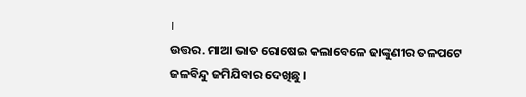।
ଉତ୍ତର. ମାଆ ଭାତ ରୋଷେଇ କଲାବେଳେ ଢାଙ୍କୁଣୀର ତଳପଟେ ଜଳବିନ୍ଦୁ ଜମିଯିବାର ଦେଖିଛୁ ।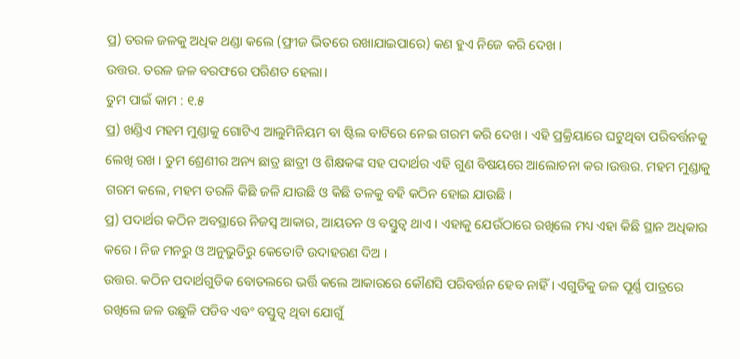ପ୍ର) ତରଳ ଜଳକୁ ଅଧିକ ଥଣ୍ଡା କଲେ (ଫ୍ରୀଜ ଭିତରେ ରଖାଯାଇପାରେ) କଣ ହୁଏ ନିଜେ କରି ଦେଖ ।
ଉତ୍ତର. ତରଳ ଜଳ ବରଫରେ ପରିଣତ ହେଲା ।
ତୁମ ପାଇଁ କାମ : ୧.୫
ପ୍ର) ଖଣ୍ଡିଏ ମହମ ମୁଣ୍ଡାକୁ ଗୋଟିଏ ଆଲୁମିନିୟମ ବା ଷ୍ଟିଲ ବାଟିରେ ନେଇ ଗରମ କରି ଦେଖ । ଏହି ପ୍ରକ୍ରିୟାରେ ଘଟୁଥିବା ପରିବର୍ତ୍ତନକୁ ଲେଖି ରଖ । ତୁମ ଶ୍ରେଣୀର ଅନ୍ୟ ଛାତ୍ର ଛାତ୍ରୀ ଓ ଶିକ୍ଷକଙ୍କ ସହ ପଦାର୍ଥର ଏହି ଗୁଣ ବିଷୟରେ ଆଲୋଚନା କର ।ଉତ୍ତର. ମହମ ମୁଣ୍ଡାକୁ ଗରମ କଲେ, ମହମ ତରଳି କିଛି ଜଳି ଯାଉଛି ଓ କିଛି ତଳକୁ ବହି କଠିନ ହୋଇ ଯାଉଛି ।
ପ୍ର) ପଦାର୍ଥର କଠିନ ଅବସ୍ଥାରେ ନିଜସ୍ଵ ଆକାର, ଆୟତନ ଓ ବସ୍ତୁତ୍ଵ ଥାଏ । ଏହାକୁ ଯେଉଁଠାରେ ରଖିଲେ ମଧ୍ୟ ଏହା କିଛି ସ୍ଥାନ ଅଧିକାର କରେ । ନିଜ ମନରୁ ଓ ଅନୁଭୁତିରୁ କେତୋଟି ଉଦାହରଣ ଦିଅ ।
ଉତ୍ତର. କଠିନ ପଦାର୍ଥଗୁଡିକ ବୋତଲରେ ଭର୍ତ୍ତି କଲେ ଆକାରରେ କୌଣସି ପରିବର୍ତ୍ତନ ହେବ ନାହିଁ । ଏଗୁଡିକୁ ଜଳ ପୂର୍ଣ୍ଣ ପାତ୍ରରେ ରଖିଲେ ଜଳ ଉଛୁଳି ପଡିବ ଏବଂ ବସ୍ତୁତ୍ଵ ଥିବା ଯୋଗୁଁ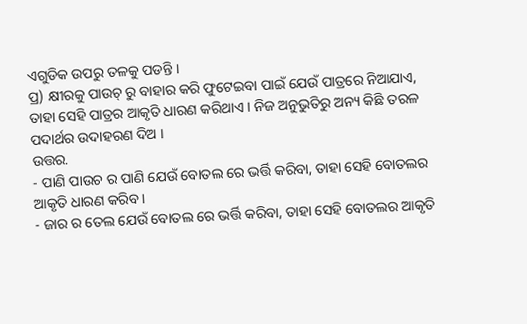ଏଗୁଡିକ ଉପରୁ ତଳକୁ ପଡନ୍ତି ।
ପ୍ର) କ୍ଷୀରକୁ ପାଉଚ୍ ରୁ ବାହାର କରି ଫୁଟେଇବା ପାଇଁ ଯେଉଁ ପାତ୍ରରେ ନିଆଯାଏ, ତାହା ସେହି ପାତ୍ରର ଆକୃତି ଧାରଣ କରିଥାଏ । ନିଜ ଅନୁଭୁତିରୁ ଅନ୍ୟ କିଛି ତରଳ ପଦାର୍ଥର ଉଦାହରଣ ଦିଅ ।
ଉତ୍ତର.
- ପାଣି ପାଉଚ ର ପାଣି ଯେଉଁ ବୋତଲ ରେ ଭର୍ତ୍ତି କରିବା, ତାହା ସେହି ବୋତଲର ଆକୃତି ଧାରଣ କରିବ ।
- ଜାର ର ତେଲ ଯେଉଁ ବୋତଲ ରେ ଭର୍ତ୍ତି କରିବା, ତାହା ସେହି ବୋତଲର ଆକୃତି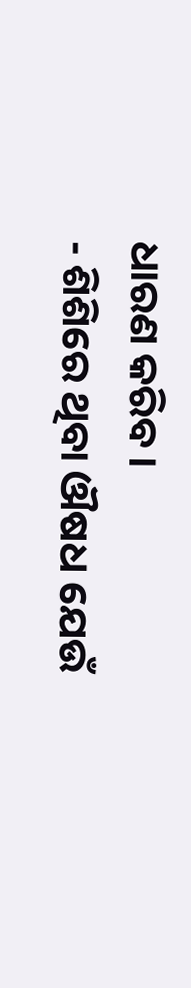ଧାରଣ କରିବ ।
- ଶିଶିରେ ଥିବା ଔଷଧ ଯେଉଁ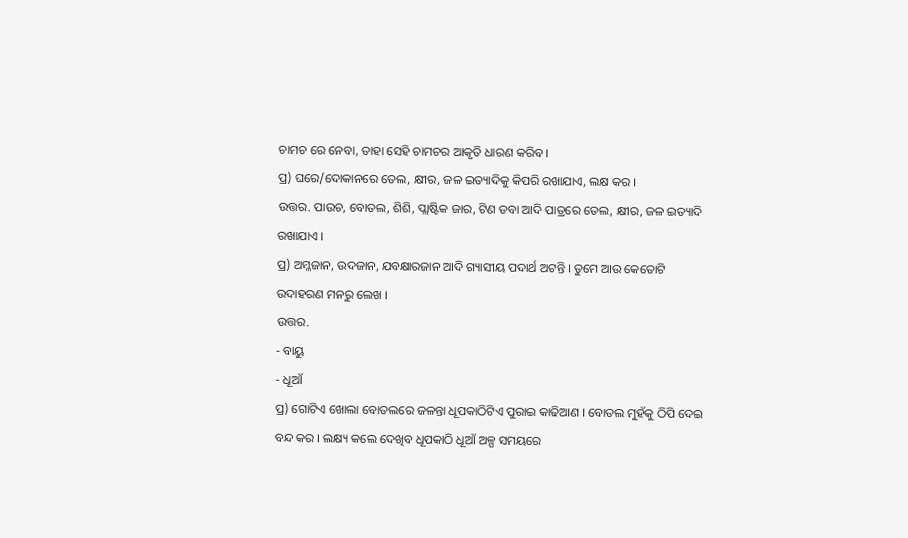ଚାମଚ ରେ ନେବା, ତାହା ସେହି ଚାମଚର ଆକୃତି ଧାରଣ କରିବ ।
ପ୍ର) ଘରେ/ଦୋକାନରେ ତେଲ, କ୍ଷୀର, ଜଳ ଇତ୍ୟାଦିକୁ କିପରି ରଖାଯାଏ, ଲକ୍ଷ କର ।
ଉତ୍ତର. ପାଉଚ, ବୋତଲ, ଶିଶି, ପ୍ଲାଷ୍ଟିକ ଜାର, ଟିଣ ଡବା ଆଦି ପାତ୍ରରେ ତେଲ, କ୍ଷୀର, ଜଳ ଇତ୍ୟାଦି ରଖାଯାଏ ।
ପ୍ର) ଅମ୍ଳଜାନ, ଉଦଜାନ, ଯବକ୍ଷାରଜାନ ଆଦି ଗ୍ୟାସୀୟ ପଦାର୍ଥ ଅଟନ୍ତି । ତୁମେ ଆଉ କେତୋଟି ଉଦାହରଣ ମନରୁ ଲେଖ ।
ଉତ୍ତର.
- ବାୟୁ
- ଧୂଆଁ
ପ୍ର) ଗୋଟିଏ ଖୋଲା ବୋତଲରେ ଜଳନ୍ତା ଧୂପକାଠିଟିଏ ପୁରାଇ କାଢିଆଣ । ବୋତଲ ମୁହଁକୁ ଠିପି ଦେଇ ବନ୍ଦ କର । ଲକ୍ଷ୍ୟ କଲେ ଦେଖିବ ଧୂପକାଠି ଧୂଆଁ ଅଳ୍ପ ସମୟରେ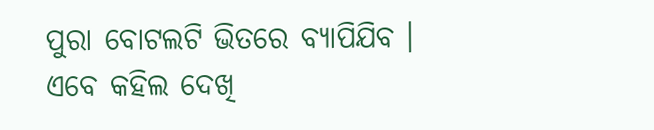ପୁରା ବୋଟଲଟି ଭିତରେ ବ୍ୟାପିଯିବ । ଏବେ କହିଲ ଦେଖି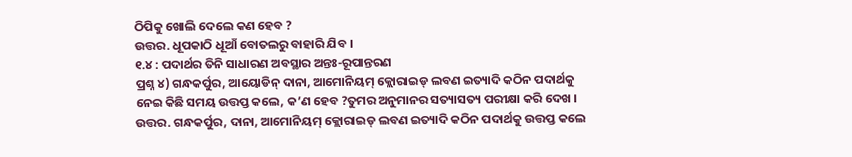ଠିପିକୁ ଖୋଲି ଦେଲେ କଣ ହେବ ?
ଉତ୍ତର. ଧୂପକାଠି ଧୂଆଁ ବୋତଲରୁ ବାହାରି ଯିବ ।
୧.୪ : ପଦାର୍ଥର ତିନି ସାଧାରଣ ଅବସ୍ଥାର ଅନ୍ତଃ-ରୂପାନ୍ତରଣ
ପ୍ରଶ୍ନ ୪) ଗନ୍ଧକର୍ପୁର, ଆୟୋଡିନ୍ ଦାନା, ଆମୋନିୟମ୍ କ୍ଲୋରାଇଡ୍ ଲବଣ ଇତ୍ୟାଦି କଠିନ ପଦାର୍ଥକୁ ନେଇ କିଛି ସମୟ ଉତ୍ତପ୍ତ କଲେ, କ’ଣ ହେବ ?ତୁମର ଅନୁମାନର ସତ୍ୟାସତ୍ୟ ପରୀକ୍ଷା କରି ଦେଖ ।
ଉତ୍ତର. ଗନ୍ଧକର୍ପୁର, ଦାନା, ଆମୋନିୟମ୍ କ୍ଲୋରାଇଡ୍ ଲବଣ ଇତ୍ୟାଦି କଠିନ ପଦାର୍ଥକୁ ଉତ୍ତପ୍ତ କଲେ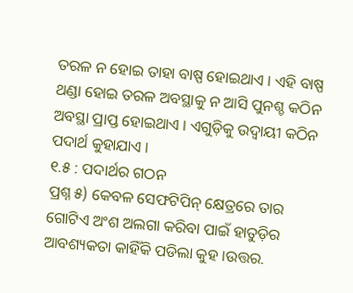ତରଳ ନ ହୋଇ ତାହା ବାଷ୍ପ ହୋଇଥାଏ । ଏହି ବାଷ୍ପ ଥଣ୍ଡା ହୋଇ ତରଳ ଅବସ୍ଥାକୁ ନ ଆସି ପୁନଶ୍ଚ କଠିନ ଅବସ୍ଥା ପ୍ରାପ୍ତ ହୋଇଥାଏ । ଏଗୁଡ଼ିକୁ ଉଦ୍ବାୟୀ କଠିନ ପଦାର୍ଥ କୁହାଯାଏ ।
୧.୫ : ପଦାର୍ଥର ଗଠନ
ପ୍ରଶ୍ନ ୫) କେବଳ ସେଫଟିପିନ୍ କ୍ଷେତ୍ରରେ ତାର ଗୋଟିଏ ଅଂଶ ଅଲଗା କରିବା ପାଇଁ ହାତୁଡ଼ିର ଆବଶ୍ୟକତା କାହିଁକି ପଡିଲା କୁହ ।ଉତ୍ତର.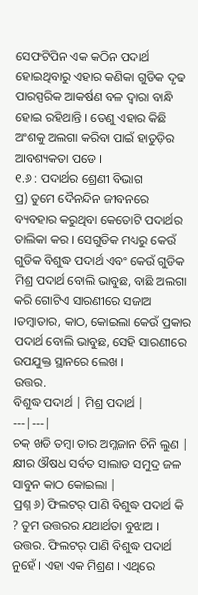ସେଫଟିପିନ ଏକ କଠିନ ପଦାର୍ଥ ହୋଇଥିବାରୁ ଏହାର କଣିକା ଗୁଡିକ ଦୃଢ ପାରସ୍ପରିକ ଆକର୍ଷଣ ବଳ ଦ୍ଵାରା ବାନ୍ଧି ହୋଇ ରହିଥାନ୍ତି । ତେଣୁ ଏହାର କିଛି ଅଂଶକୁ ଅଲଗା କରିବା ପାଇଁ ହାତୁଡ଼ିର ଆବଶ୍ୟକତା ପଡେ ।
୧.୬ : ପଦାର୍ଥର ଶ୍ରେଣୀ ବିଭାଗ
ପ୍ର) ତୁମେ ଦୈନନ୍ଦିନ ଜୀବନରେ ବ୍ୟବହାର କରୁଥିବା କେତୋଟି ପଦାର୍ଥର ତାଲିକା କର । ସେଗୁଡିକ ମଧ୍ୟରୁ କେଉଁ ଗୁଡିକ ବିଶୁଦ୍ଧ ପଦାର୍ଥ ଏବଂ କେଉଁ ଗୁଡିକ ମିଶ୍ର ପଦାର୍ଥ ବୋଲି ଭାବୁଛ, ବାଛି ଅଲଗା କରି ଗୋଟିଏ ସାରଣୀରେ ସଜାଅ ।ତମ୍ବାତାର, କାଠ, କୋଇଲା କେଉଁ ପ୍ରକାର ପଦାର୍ଥ ବୋଲି ଭାବୁଛ, ସେହି ସାରଣୀରେ ଉପଯୁକ୍ତ ସ୍ଥାନରେ ଲେଖ ।
ଉତ୍ତର.
ବିଶୁଦ୍ଧ ପଦାର୍ଥ | ମିଶ୍ର ପଦାର୍ଥ |
---|---|
ଚକ୍ ଖଡି ତମ୍ବା ତାର ଅମ୍ଳଜାନ ଚିନି ଲୁଣ | କ୍ଷୀର ଔଷଧ ସର୍ବତ ସାଲାଡ ସମୁଦ୍ର ଜଳ ସାବୁନ କାଠ କୋଇଲା |
ପ୍ରଶ୍ନ ୬) ଫିଲଟର୍ ପାଣି ବିଶୁଦ୍ଧ ପଦାର୍ଥ କି ? ତୁମ ଉତ୍ତରର ଯଥାର୍ଥତା ବୁଝାଅ ।
ଉତ୍ତର. ଫିଲଟର୍ ପାଣି ବିଶୁଦ୍ଧ ପଦାର୍ଥ ନୁହେଁ । ଏହା ଏକ ମିଶ୍ରଣ । ଏଥିରେ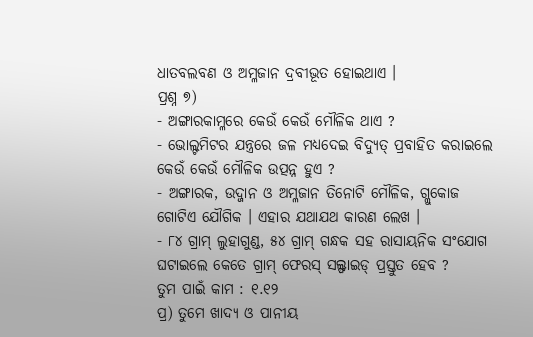ଧାତବଲବଣ ଓ ଅମ୍ଳଜାନ ଦ୍ରବୀଭୂତ ହୋଇଥାଏ ।
ପ୍ରଶ୍ନ ୭)
- ଅଙ୍ଗାରକାମ୍ଳରେ କେଉଁ କେଉଁ ମୌଳିକ ଥାଏ ?
- ଭୋଲ୍ଟମିଟର ଯନ୍ତ୍ରରେ ଜଳ ମଧ୍ୟଦେଇ ବିଦ୍ୟୁତ୍ ପ୍ରବାହିତ କରାଇଲେ କେଉଁ କେଉଁ ମୌଳିକ ଉତ୍ପନ୍ନ ହୁଏ ?
- ଅଙ୍ଗାରକ, ଉଦ୍ଜାନ ଓ ଅମ୍ଳଜାନ ତିନୋଟି ମୌଳିକ, ଗ୍ଲୁକୋଜ ଗୋଟିଏ ଯୌଗିକ । ଏହାର ଯଥାଯଥ କାରଣ ଲେଖ ।
- ୮୪ ଗ୍ରାମ୍ ଲୁହାଗୁଣ୍ଡ, ୫୪ ଗ୍ରାମ୍ ଗନ୍ଧକ ସହ ରାସାୟନିକ ସଂଯୋଗ ଘଟାଇଲେ କେତେ ଗ୍ରାମ୍ ଫେରସ୍ ସଲ୍ଫାଇଡ୍ ପ୍ରସ୍ତୁତ ହେବ ?
ତୁମ ପାଇଁ କାମ : ୧.୧୨
ପ୍ର) ତୁମେ ଖାଦ୍ୟ ଓ ପାନୀୟ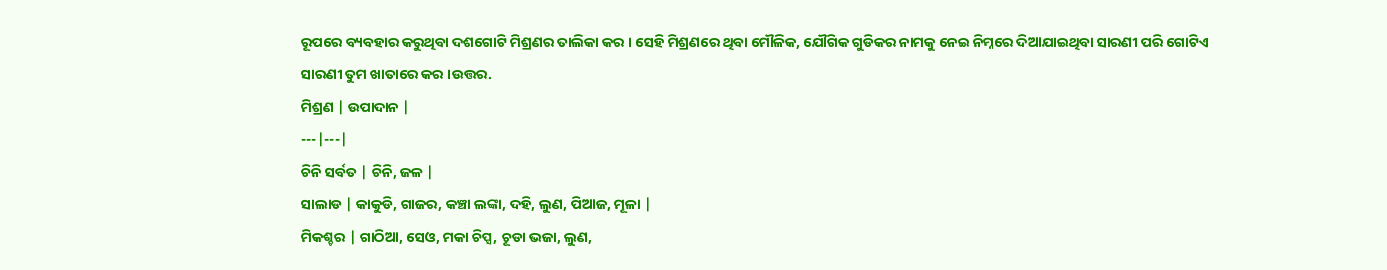ରୂପରେ ବ୍ୟବହାର କରୁଥିବା ଦଶଗୋଟି ମିଶ୍ରଣର ତାଲିକା କର । ସେହି ମିଶ୍ରଣରେ ଥିବା ମୌଳିକ, ଯୌଗିକ ଗୁଡିକର ନାମକୁ ନେଇ ନିମ୍ନରେ ଦିଆଯାଇଥିବା ସାରଣୀ ପରି ଗୋଟିଏ ସାରଣୀ ତୁମ ଖାତାରେ କର ।ଉତ୍ତର.
ମିଶ୍ରଣ | ଉପାଦାନ |
---|---|
ଚିନି ସର୍ବତ | ଚିନି, ଜଳ |
ସାଲାଡ | କାକୁଡି, ଗାଜର, କଞ୍ଚା ଲଙ୍କା, ଦହି, ଲୁଣ, ପିଆଜ, ମୂଳା |
ମିକଶ୍ଚର | ଗାଠିଆ, ସେଓ, ମକା ଚିପ୍ସ, ଚୂଡା ଭଜା, ଲୁଣ,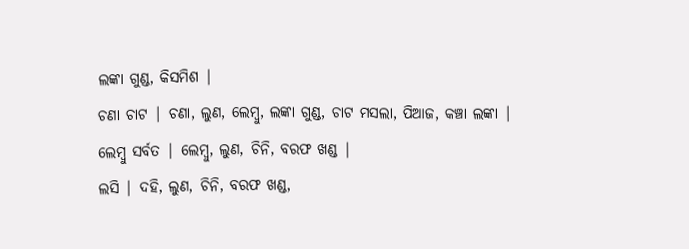ଲଙ୍କା ଗୁଣ୍ଡ, କିସମିଶ |
ଚଣା ଚାଟ | ଚଣା, ଲୁଣ, ଲେମ୍ବୁ, ଲଙ୍କା ଗୁଣ୍ଡ, ଚାଟ ମସଲା, ପିଆଜ, କଞ୍ଚା ଲଙ୍କା |
ଲେମ୍ବୁ ସର୍ବତ | ଲେମ୍ବୁ, ଲୁଣ, ଚିନି, ବରଫ ଖଣ୍ଡ |
ଲସି | ଦହି, ଲୁଣ, ଚିନି, ବରଫ ଖଣ୍ଡ,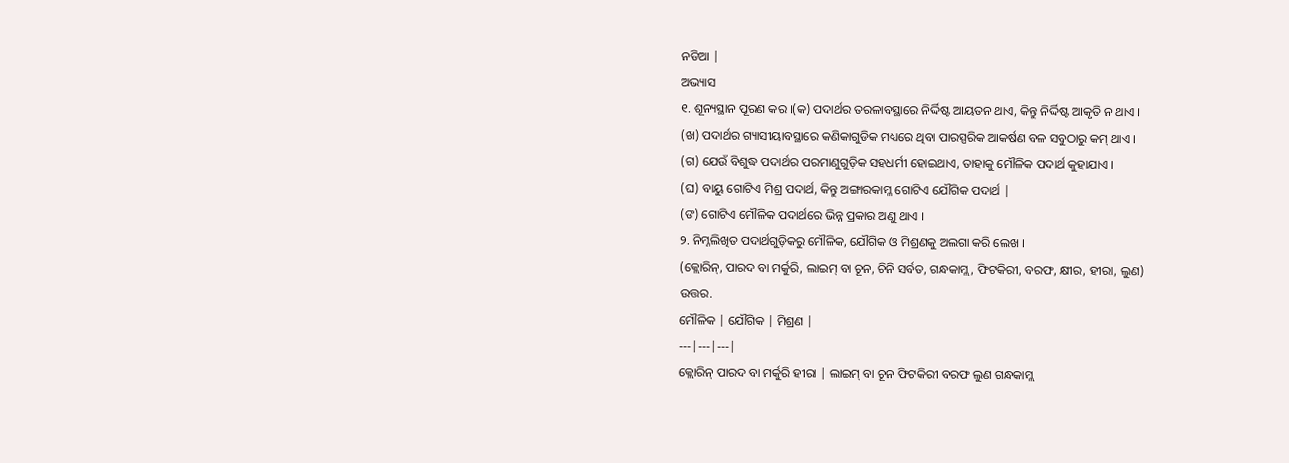ନଡିଆ |
ଅଭ୍ୟାସ
୧. ଶୂନ୍ୟସ୍ଥାନ ପୂରଣ କର ।(କ) ପଦାର୍ଥର ତରଳାବସ୍ଥାରେ ନିର୍ଦ୍ଦିଷ୍ଟ ଆୟତନ ଥାଏ, କିନ୍ତୁ ନିର୍ଦ୍ଦିଷ୍ଟ ଆକୃତି ନ ଥାଏ ।
(ଖ) ପଦାର୍ଥର ଗ୍ୟାସୀୟାବସ୍ଥାରେ କଣିକାଗୁଡିକ ମଧ୍ୟରେ ଥିବା ପାରସ୍ପରିକ ଆକର୍ଷଣ ବଳ ସବୁଠାରୁ କମ୍ ଥାଏ ।
(ଗ) ଯେଉଁ ବିଶୁଦ୍ଧ ପଦାର୍ଥର ପରମାଣୁଗୁଡ଼ିକ ସହଧର୍ମୀ ହୋଇଥାଏ, ତାହାକୁ ମୌଳିକ ପଦାର୍ଥ କୁହାଯାଏ ।
(ଘ) ବାୟୁ ଗୋଟିଏ ମିଶ୍ର ପଦାର୍ଥ, କିନ୍ତୁ ଅଙ୍ଗାରକାମ୍ଳ ଗୋଟିଏ ଯୌଗିକ ପଦାର୍ଥ |
(ଙ) ଗୋଟିଏ ମୌଳିକ ପଦାର୍ଥରେ ଭିନ୍ନ ପ୍ରକାର ଅଣୁ ଥାଏ ।
୨. ନିମ୍ନଲିଖିତ ପଦାର୍ଥଗୁଡ଼ିକରୁ ମୌଳିକ, ଯୌଗିକ ଓ ମିଶ୍ରଣକୁ ଅଲଗା କରି ଲେଖ ।
(କ୍ଲୋରିନ୍, ପାରଦ ବା ମର୍କୁରି, ଲାଇମ୍ ବା ଚୂନ, ଚିନି ସର୍ବତ, ଗନ୍ଧକାମ୍ଲ, ଫିଟକିରୀ, ବରଫ, କ୍ଷୀର, ହୀରା, ଲୁଣ)
ଉତ୍ତର.
ମୌଳିକ | ଯୌଗିକ | ମିଶ୍ରଣ |
---|---|---|
କ୍ଲୋରିନ୍ ପାରଦ ବା ମର୍କୁରି ହୀରା | ଲାଇମ୍ ବା ଚୂନ ଫିଟକିରୀ ବରଫ ଲୁଣ ଗନ୍ଧକାମ୍ଲ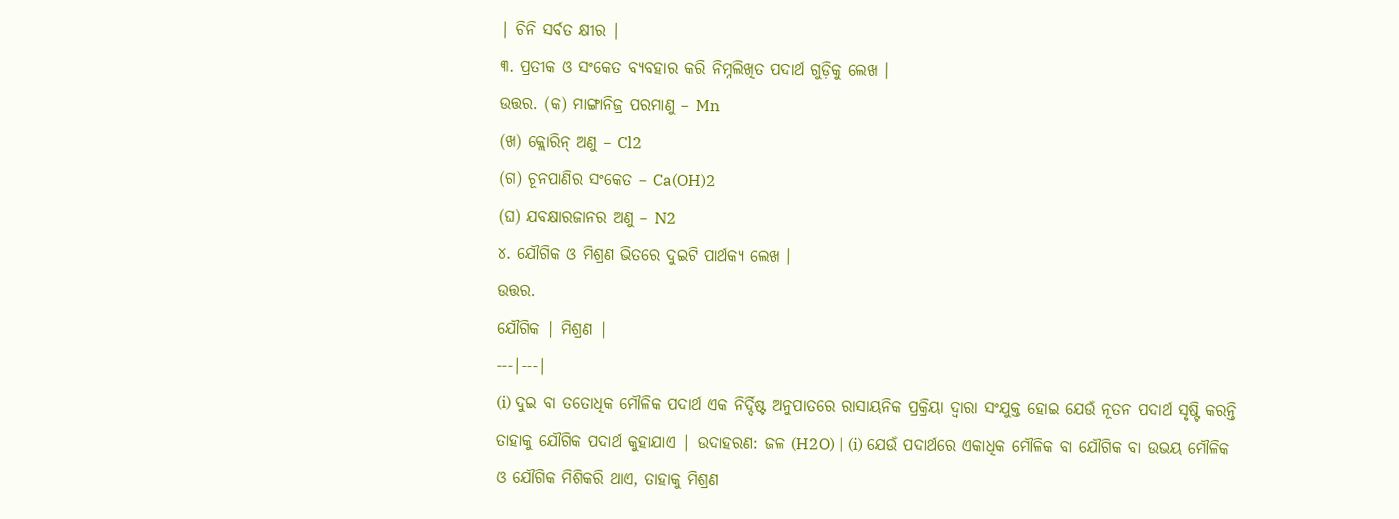| ଚିନି ସର୍ବତ କ୍ଷୀର |
୩. ପ୍ରତୀକ ଓ ସଂକେତ ବ୍ୟବହାର କରି ନିମ୍ନଲିଖିତ ପଦାର୍ଥ ଗୁଡ଼ିକୁ ଲେଖ ।
ଉତ୍ତର. (କ) ମାଙ୍ଗାନିଜ୍ର ପରମାଣୁ – Mn
(ଖ) କ୍ଲୋରିନ୍ ଅଣୁ – Cl2
(ଗ) ଚୂନପାଣିର ସଂକେତ – Ca(OH)2
(ଘ) ଯବକ୍ଷାରଜାନର ଅଣୁ – N2
୪. ଯୌଗିକ ଓ ମିଶ୍ରଣ ଭିତରେ ଦୁଇଟି ପାର୍ଥକ୍ୟ ଲେଖ ।
ଉତ୍ତର.
ଯୌଗିକ | ମିଶ୍ରଣ |
---|---|
(i) ଦୁଇ ବା ତତୋଧିକ ମୌଳିକ ପଦାର୍ଥ ଏକ ନିର୍ଦ୍ଦିଷ୍ଟ ଅନୁପାତରେ ରାସାୟନିକ ପ୍ରକ୍ରିୟା ଦ୍ଵାରା ସଂଯୁକ୍ତ ହୋଇ ଯେଉଁ ନୂତନ ପଦାର୍ଥ ସୃଷ୍ଟି କରନ୍ତି ତାହାକୁ ଯୌଗିକ ପଦାର୍ଥ କୁହାଯାଏ | ଉଦାହରଣ: ଜଳ (H2O) | (i) ଯେଉଁ ପଦାର୍ଥରେ ଏକାଧିକ ମୌଳିକ ବା ଯୌଗିକ ବା ଉଭୟ ମୌଳିକ ଓ ଯୌଗିକ ମିଶିକରି ଥାଏ, ତାହାକୁ ମିଶ୍ରଣ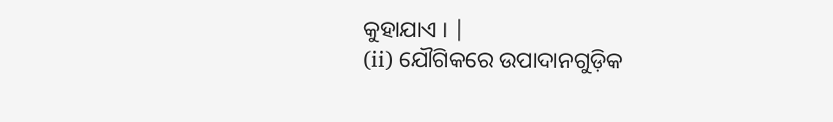କୁହାଯାଏ । |
(ii) ଯୌଗିକରେ ଉପାଦାନଗୁଡ଼ିକ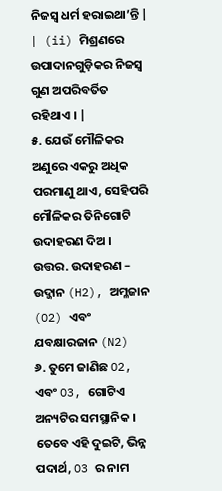ନିଜସ୍ୱ ଧର୍ମ ହରାଇଥା’ନ୍ତି | | (ii) ମିଶ୍ରଣରେ ଉପାଦାନଗୁଡ଼ିକର ନିଜସ୍ବ ଗୁଣ ଅପରିବର୍ତିତ ରହିଥାଏ । |
୫. ଯେଉଁ ମୌଳିକର ଅଣୁରେ ଏକରୁ ଅଧିକ ପରମାଣୁ ଥାଏ, ସେହିପରି ମୌଳିକର ତିନିଗୋଟି ଉଦାହରଣ ଦିଅ ।
ଉତ୍ତର. ଉଦାହରଣ – ଉଦ୍ଜାନ (H2), ଅମ୍ଳଜାନ (O2) ଏବଂ ଯବକ୍ଷାରଜାନ (N2)
୬. ତୁମେ ଜାଣିଛ O2, ଏବଂ O3, ଗୋଟିଏ ଅନ୍ୟଟିର ସମସ୍ଥାନିକ । ତେବେ ଏହି ଦୁଇଟି, ଭିନ୍ନ ପଦାର୍ଥ, O3 ର ନାମ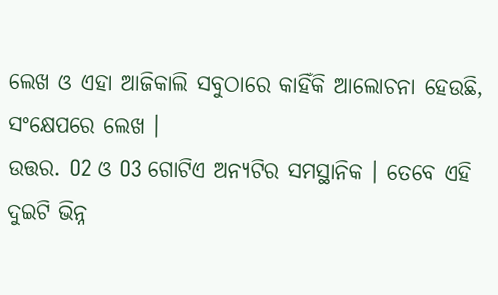ଲେଖ ଓ ଏହା ଆଜିକାଲି ସବୁଠାରେ କାହିଁକି ଆଲୋଚନା ହେଉଛି, ସଂକ୍ଷେପରେ ଲେଖ ।
ଉତ୍ତର. O2 ଓ O3 ଗୋଟିଏ ଅନ୍ୟଟିର ସମସ୍ଥାନିକ । ତେବେ ଏହି ଦୁଇଟି ଭିନ୍ନ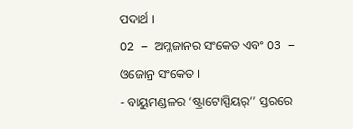ପଦାର୍ଥ ।
O2 – ଅମ୍ଳଜାନର ସଂକେତ ଏବଂ O3 – ଓଜୋନ୍ର ସଂକେତ ।
- ବାୟୁମଣ୍ଡଳର ‘ଷ୍ଟ୍ରାଟୋସ୍ପିୟର୍’’ ସ୍ତରରେ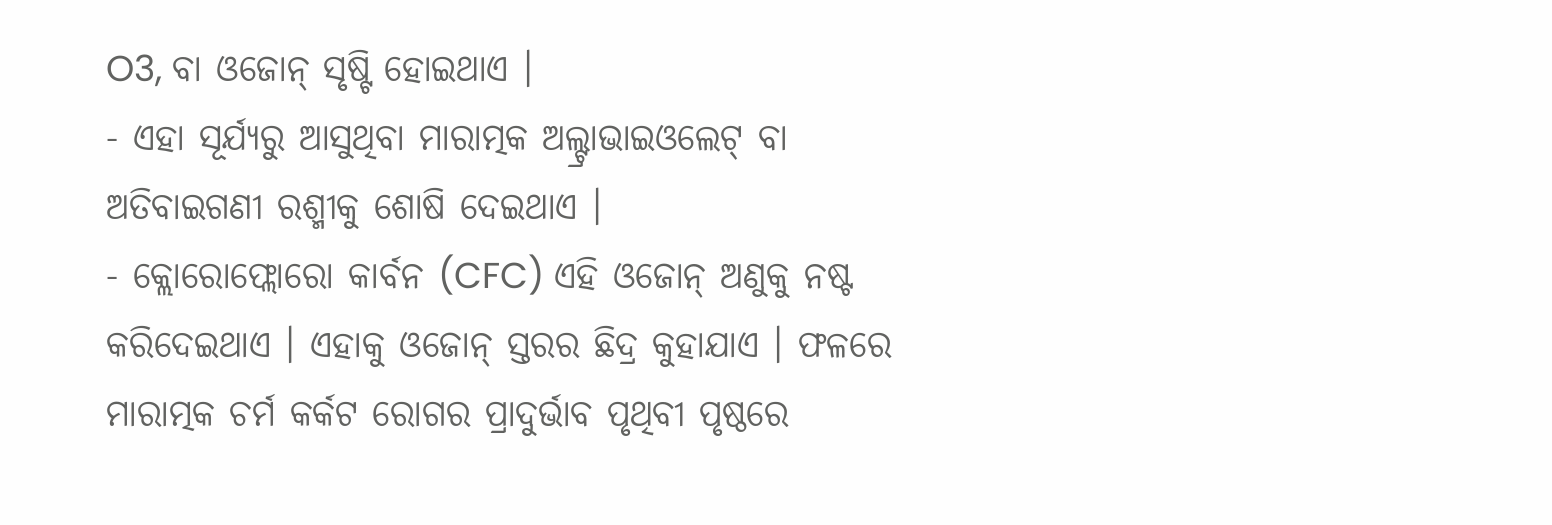O3, ବା ଓଜୋନ୍ ସୃଷ୍ଟି ହୋଇଥାଏ ।
- ଏହା ସୂର୍ଯ୍ୟରୁ ଆସୁଥିବା ମାରାତ୍ମକ ଅଲ୍ଟ୍ରାଭାଇଓଲେଟ୍ ବା ଅତିବାଇଗଣୀ ରଶ୍ମୀକୁ ଶୋଷି ଦେଇଥାଏ ।
- କ୍ଲୋରୋଫ୍ଲୋରୋ କାର୍ବନ (CFC) ଏହି ଓଜୋନ୍ ଅଣୁକୁ ନଷ୍ଟ କରିଦେଇଥାଏ । ଏହାକୁ ଓଜୋନ୍ ସ୍ତରର ଛିଦ୍ର କୁହାଯାଏ । ଫଳରେ ମାରାତ୍ମକ ଚର୍ମ କର୍କଟ ରୋଗର ପ୍ରାଦୁର୍ଭାବ ପୃଥିବୀ ପୃଷ୍ଠରେ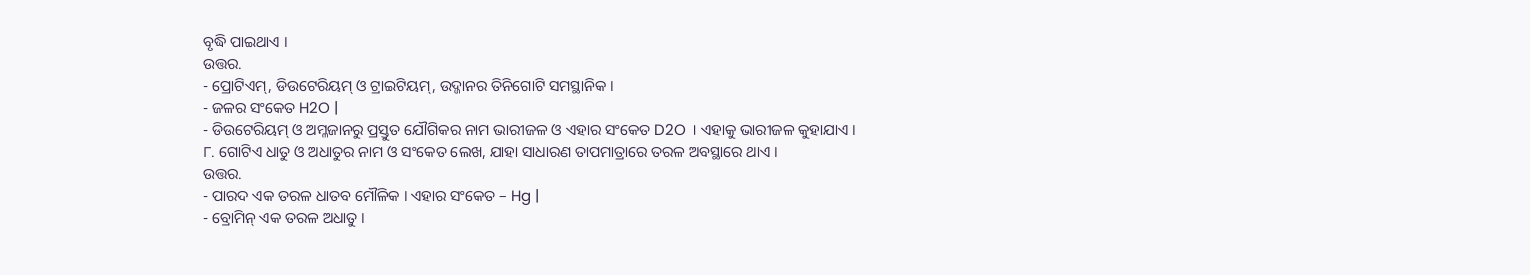ବୃଦ୍ଧି ପାଇଥାଏ ।
ଉତ୍ତର.
- ପ୍ରୋଟିଏମ୍, ଡିଉଟେରିୟମ୍ ଓ ଟ୍ରାଇଟିୟମ୍, ଉଦ୍ଜାନର ତିନିଗୋଟି ସମସ୍ଥାନିକ ।
- ଜଳର ସଂକେତ H2O |
- ଡିଉଟେରିୟମ୍ ଓ ଅମ୍ଳଜାନରୁ ପ୍ରସ୍ତୁତ ଯୌଗିକର ନାମ ଭାରୀଜଳ ଓ ଏହାର ସଂକେତ D2O । ଏହାକୁ ଭାରୀଜଳ କୁହାଯାଏ ।
୮. ଗୋଟିଏ ଧାତୁ ଓ ଅଧାତୁର ନାମ ଓ ସଂକେତ ଲେଖ, ଯାହା ସାଧାରଣ ତାପମାତ୍ରାରେ ତରଳ ଅବସ୍ଥାରେ ଥାଏ ।
ଉତ୍ତର.
- ପାରଦ ଏକ ତରଳ ଧାତବ ମୌଳିକ । ଏହାର ସଂକେତ – Hg |
- ବ୍ରୋମିନ୍ ଏକ ତରଳ ଅଧାତୁ ।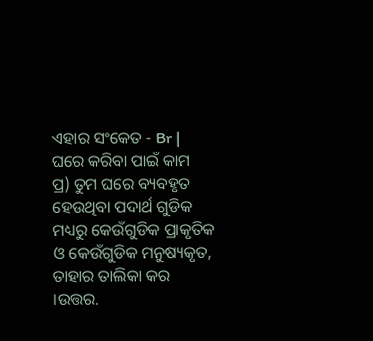ଏହାର ସଂକେତ - Br |
ଘରେ କରିବା ପାଇଁ କାମ
ପ୍ର) ତୁମ ଘରେ ବ୍ୟବହୃତ ହେଉଥିବା ପଦାର୍ଥ ଗୁଡିକ ମଧ୍ୟରୁ କେଉଁଗୁଡିକ ପ୍ରାକୃତିକ ଓ କେଉଁଗୁଡିକ ମନୁଷ୍ୟକୃତ, ତାହାର ତାଲିକା କର ।ଉତ୍ତର.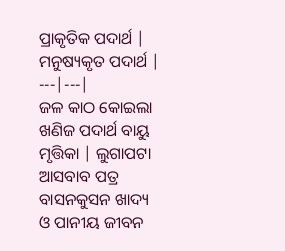ପ୍ରାକୃତିକ ପଦାର୍ଥ | ମନୁଷ୍ୟକୃତ ପଦାର୍ଥ |
---|---|
ଜଳ କାଠ କୋଇଲା ଖଣିଜ ପଦାର୍ଥ ବାୟୁ ମୃତ୍ତିକା | ଲୁଗାପଟା ଆସବାବ ପତ୍ର ବାସନକୁସନ ଖାଦ୍ୟ ଓ ପାନୀୟ ଜୀବନ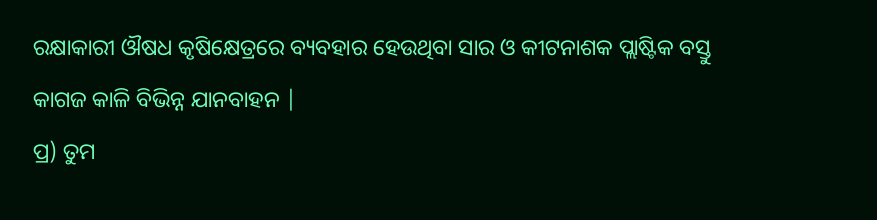ରକ୍ଷାକାରୀ ଔଷଧ କୃଷିକ୍ଷେତ୍ରରେ ବ୍ୟବହାର ହେଉଥିବା ସାର ଓ କୀଟନାଶକ ପ୍ଲାଷ୍ଟିକ ବସ୍ତୁ କାଗଜ କାଳି ବିଭିନ୍ନ ଯାନବାହନ |
ପ୍ର) ତୁମ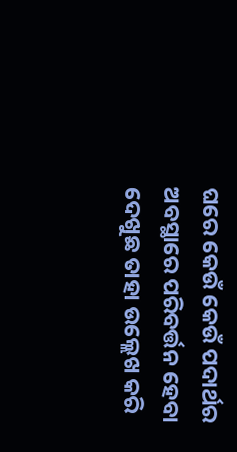ଘରେ କେଉଁ କେଉଁ ପଦାର୍ଥର ଅବସ୍ଥାରେ ପରିବର୍ତ୍ତନ ହେବା ଦେଖୁଛ ତାହା ଉଲ୍ଲେଖ କରି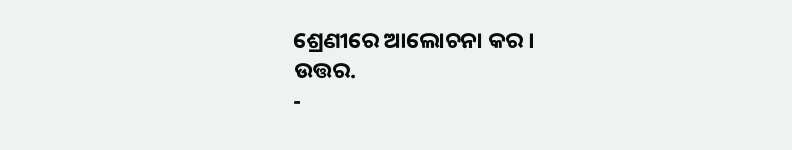ଶ୍ରେଣୀରେ ଆଲୋଚନା କର ।
ଉତ୍ତର.
-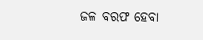ଜଳ ବରଫ ହେବା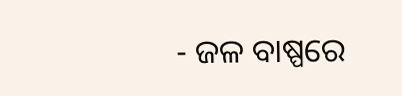- ଜଳ ବାଷ୍ପରେ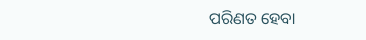ପରିଣତ ହେବା